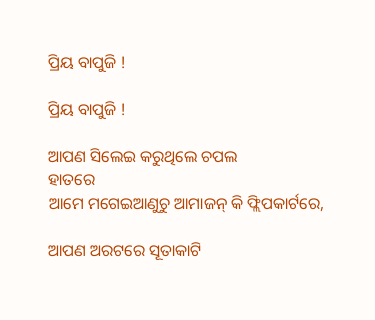ପ୍ରିୟ ବାପୁଜି !

ପ୍ରିୟ ବାପୁଜି !

ଆପଣ ସିଲେଇ କରୁଥିଲେ ଚପଲ
ହାତରେ
ଆମେ ମଗେଇଆଣୁଚୁ ଆମାଜନ୍ କି ଫ୍ଲିପକାର୍ଟରେ,

ଆପଣ ଅରଟରେ ସୂତାକାଟି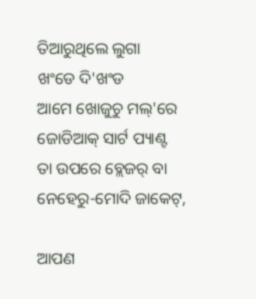ତିଆରୁଥିଲେ ଲୁଗା
ଖଂଡେ ଦି'ଖଂଡ
ଆମେ ଖୋଜୁଚୁ ମଲ୍'ରେ ଜୋଡିଆକ୍ ସାର୍ଟ ପ୍ୟାଣ୍ଟ
ତା ଉପରେ ବ୍ଲେଜର୍ ବା ନେହେରୁ-ମୋଦି ଜାକେଟ୍,

ଆପଣ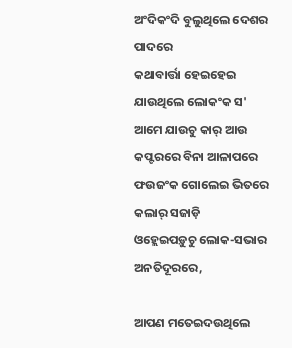ଅଂଦିକଂଦି ବୁଲୁଥିଲେ ଦେଶର ପାଦରେ
କଥାବାର୍ତ୍ତା ହେଇହେଇ ଯାଉଥିଲେ ଲୋକଂକ ସ'
ଆମେ ଯାଉଚୁ କାର୍ ଆଉ କପ୍ଟରରେ ବିନା ଆଳାପରେ
ଫଉଜଂକ ଗୋଲେଇ ଭିତରେ କଲାର୍ ସଜାଡ଼ି
ଓହ୍ଲେଇପଡ଼ୁଚୁ ଲୋକ-ସଭାର ଅନତିଦୂରରେ,

ଆପଣ ମତେଇଦଉଥିଲେ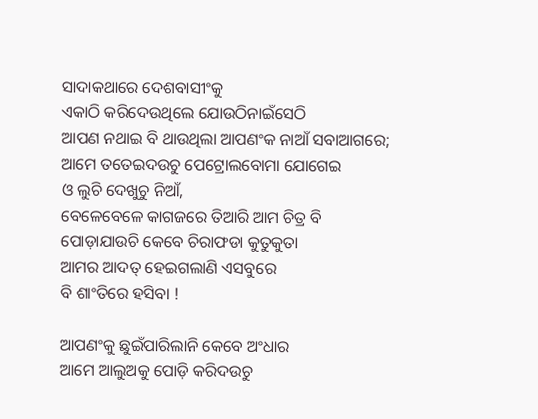ସାଦାକଥାରେ ଦେଶବାସୀଂକୁ
ଏକାଠି କରିଦେଉଥିଲେ ଯୋଉଠିନାଇଁସେଠି
ଆପଣ ନଥାଇ ବି ଥାଉଥିଲା ଆପଣଂକ ନାଆଁ ସବାଆଗରେ;
ଆମେ ତତେଇଦଉଚୁ ପେଟ୍ରୋଲବୋମା ଯୋଗେଇ
ଓ ଲୁଚି ଦେଖୁଚୁ ନିଆଁ,
ବେଳେବେଳେ କାଗଜରେ ତିଆରି ଆମ ଚିତ୍ର ବି
ପୋଡ଼ାଯାଉଚି କେବେ ଚିରାଫଡା କୁତୁକୁତା
ଆମର ଆଦତ୍ ହେଇଗଲାଣି ଏସବୁରେ
ବି ଶାଂତିରେ ହସିବା !

ଆପଣଂକୁ ଛୁଇଁପାରିଲାନି କେବେ ଅଂଧାର
ଆମେ ଆଲୁଅକୁ ପୋଡ଼ି କରିଦଉଚୁ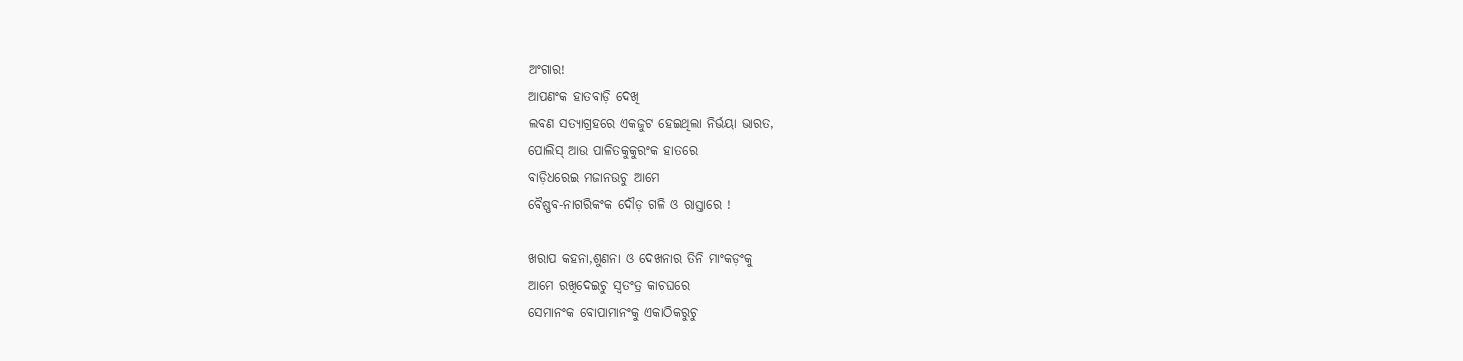ଅଂଗାର!
ଆପଣଂକ ହାତବାଡ଼ି ଦେଖି
ଲବଣ ସତ୍ୟାଗ୍ରହରେ ଏକଜୁଟ ହେଇଥିଲା ନିର୍ଭୟା ଭାରତ,
ପୋଲିସ୍ ଆଉ ପାଳିତକୁକୁରଂକ ହାତରେ
ବାଡ଼ିଧରେଇ ମଜାନଉଚୁ ଆମେ
ବୈଷ୍ଣବ-ନାଗରିକଂକ ଦୌଡ଼ ଗଳି ଓ ରାସ୍ତାରେ !

ଖରାପ କହନା,ଶୁଣନା ଓ ଦେଖନାର ତିନି ମାଂକଡ଼ଂକୁ
ଆମେ ରଖିଦେଇଚୁ ସ୍ବତଂତ୍ର କାଚଘରେ
ସେମାନଂକ ବୋପାମାନଂକୁ ଏକାଠିକରୁଚୁ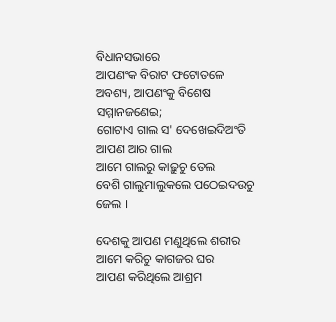ବିଧାନସଭାରେ
ଆପଣଂକ ବିରାଟ ଫଟୋତଳେ
ଅବଶ୍ୟ, ଆପଣଂକୁ ବିଶେଷ ସମ୍ମାନଜଣେଇ;
ଗୋଟାଏ ଗାଲ ସ' ଦେଖେଇଦିଅଂତି ଆପଣ ଆର ଗାଲ
ଆମେ ଗାଲରୁ କାଢ଼ୁଚୁ ତେଲ
ବେଶି ଗାଲୁମାଲୁକଲେ ପଠେଇଦଉଚୁ ଜେଲ ।

ଦେଶକୁ ଆପଣ ମଣୁଥିଲେ ଶରୀର
ଆମେ କରିଚୁ କାଗଜର ଘର
ଆପଣ କରିଥିଲେ ଆଶ୍ରମ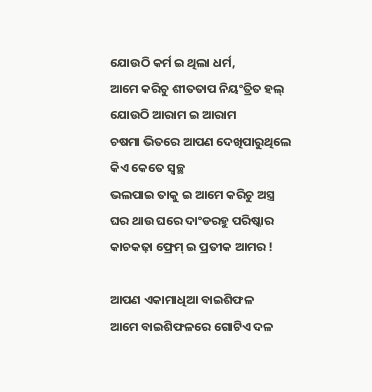ଯୋଉଠି କର୍ମ ଇ ଥିଲା ଧର୍ମ,
ଆମେ କରିଚୁ ଶୀତତାପ ନିୟଂତ୍ରିତ ହଲ୍
ଯୋଉଠି ଆରାମ ଇ ଆରାମ
ଚଷମା ଭିତରେ ଆପଣ ଦେଖିପାରୁଥିଲେ
କିଏ କେତେ ସ୍ବଚ୍ଛ
ଭଲପାଇ ତାକୁ ଇ ଆମେ କରିଚୁ ଅସ୍ତ୍ର
ଘର ଥାଉ ଘରେ ଦାଂଡରହୁ ପରିଷ୍କାର
କାଚକଢ଼ା ଫ୍ରେମ୍ ଇ ପ୍ରତୀକ ଆମର !

ଆପଣ ଏକାମାଧିଆ ବାଇଶିଫଳ
ଆମେ ବାଇଶିଫଳରେ ଗୋଟିଏ ଦଳ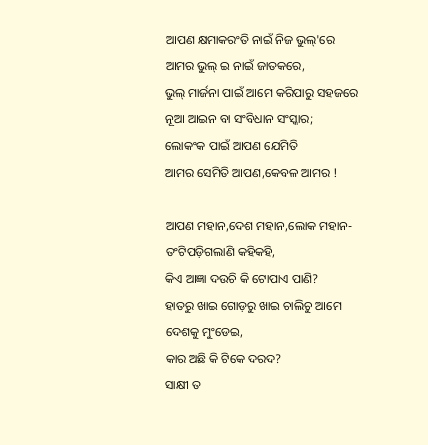ଆପଣ କ୍ଷମାକରଂତି ନାଇଁ ନିଜ ଭୁଲ୍'ରେ
ଆମର ଭୁଲ୍ ଇ ନାଇଁ ଜାତକରେ,
ଭୁଲ୍ ମାର୍ଜନା ପାଇଁ ଆମେ କରିପାରୁ ସହଜରେ
ନୂଆ ଆଇନ ବା ସଂବିଧାନ ସଂସ୍କାର;
ଲୋକଂକ ପାଇଁ ଆପଣ ଯେମିତି
ଆମର ସେମିତି ଆପଣ,କେବଳ ଆମର !

ଆପଣ ମହାନ,ଦେଶ ମହାନ,ଲୋକ ମହାନ-
ତଂଟିପଡ଼ିଗଲାଣି କହିକହି,
କିଏ ଆଜ୍ଞା ଦଉଚି କି ଟୋପାଏ ପାଣି?
ହାତରୁ ଖାଇ ଗୋଡ଼ରୁ ଖାଇ ଚାଲିଚୁ ଆମେ
ଦେଶକୁ ମୁଂଡେଇ,
କାର ଅଛି କି ଟିକେ ଦରଦ?
ସାକ୍ଷୀ ତ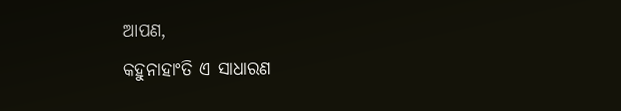ଆପଣ,
କହୁନାହାଂତି ଏ ସାଧାରଣ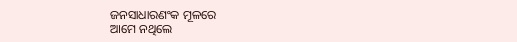ଜନସାଧାରଣଂକ ମୂଳରେ
ଆମେ ନଥିଲେ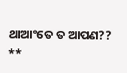ଥାଆଂତେ ତ ଆପଣ??
**